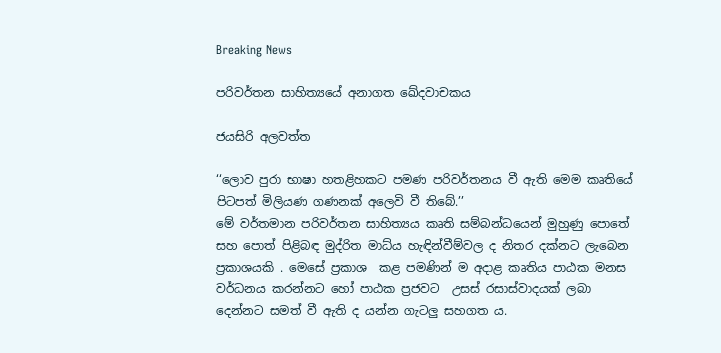Breaking News

පරිවර්තන සාහිත්‍යයේ අනාගත ඛේදවාචකය

ජයසිරි අලවත්ත

‘‘ලොව පුරා භාෂා හතළිහකට පමණ පරිවර්තනය වී ඇති මෙම කෘතියේ පිටපත් මිලියණ ගණනක් අලෙවි වී තිබේ.’’
මේ වර්තමාන පරිවර්තන සාහිත්‍යය කෘති සම්බන්ධයෙන් මුහුණු පොතේ සහ පොත් පිළිබඳ මුද්රිත මාධ්ය හැඳින්වීම්වල ද නිතර දක්නට ලැබෙන ප්‍රකාශයකි . මෙසේ ප්‍රකාශ  කළ පමණින් ම අදාළ කෘතිය පාඨක මනස වර්ධනය කරන්නට හෝ පාඨක ප්‍රජවට  උසස් රසාස්වාදයක් ලබා දෙන්නට සමත් වී ඇති ද යන්න ගැටලු සහගත ය.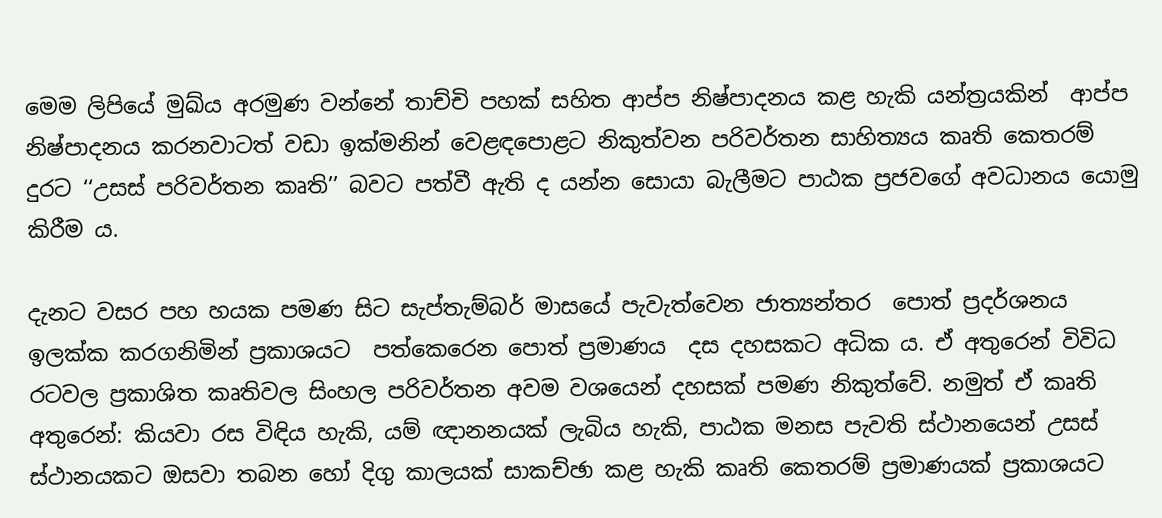මෙම ලිපියේ මුඛ්ය අරමුණ වන්නේ තාච්චි පහක් සහිත ආප්ප නිෂ්පාදනය කළ හැකි යන්ත්‍රයකින්  ආප්ප නිෂ්පාදනය කරනවාටත් වඩා ඉක්මනින් වෙළඳපොළට නිකුත්වන පරිවර්තන සාහිත්‍යය කෘති කෙතරම් දුරට ‘‘උසස් පරිවර්තන කෘති’’ බවට පත්වී ඇති ද යන්න සොයා බැලීමට පාඨක ප්‍රජවගේ අවධානය යොමු කිරීම ය.

දැනට වසර පහ හයක පමණ සිට සැප්තැම්බර් මාසයේ පැවැත්වෙන ජාත්‍යන්තර  පොත් ප්‍රදර්ශනය ඉලක්ක කරගනිමින් ප්‍රකාශයට  පත්කෙරෙන පොත් ප්‍රමාණය  දස දහසකට අධික ය. ඒ අතුරෙන් විවිධ රටවල ප්‍රකාශිත කෘතිවල සිංහල පරිවර්තන අවම වශයෙන් දහසක් පමණ නිකුත්වේ. නමුත් ඒ කෘති අතුරෙන්: කියවා රස විඳිය හැකි, යම් ඥානනයක් ලැබිය හැකි, පාඨක මනස පැවති ස්ථානයෙන් උසස් ස්ථානයකට ඔසවා තබන හෝ දිගු කාලයක් සාකච්ඡා කළ හැකි කෘති කෙතරම් ප්‍රමාණයක් ප්‍රකාශයට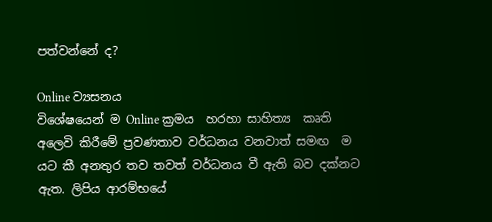පත්වන්නේ ද?

Online ව්‍යසනය
විශේෂයෙන් ම Online ක්‍රමය  හරහා සාහිත්‍ය  කෘති අලෙවි කිරීමේ ප්‍රවණතාව වර්ධනය වනවාත් සමඟ  ම යට කී අනතුර තව තවත් වර්ධනය වී ඇති බව දක්නට ඇත. ලිපිය ආරම්භයේ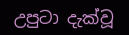උපුටා දැක්වූ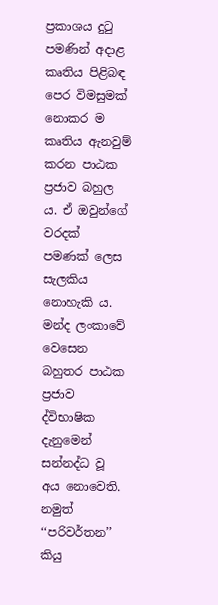ප්‍රකාශය දුටු පමණින් අදාළ කෘතිය පිළිබඳ පෙර විමසුමක් නොකර ම කෘතිය ඇනවුම් කරන පාඨක ප්‍රජාව බහුල ය. ඒ ඔවුන්ගේ වරදක් පමණක් ලෙස සැලකිය නොහැකි ය. මන්ද ලංකාවේ වෙසෙන බහුතර පාඨක  ප්‍රජාව  ද්විභාෂික දැනුමෙන් සන්නද්ධ වූ අය නොවෙති. නමුත් ‘‘පරිවර්තන’’ කියු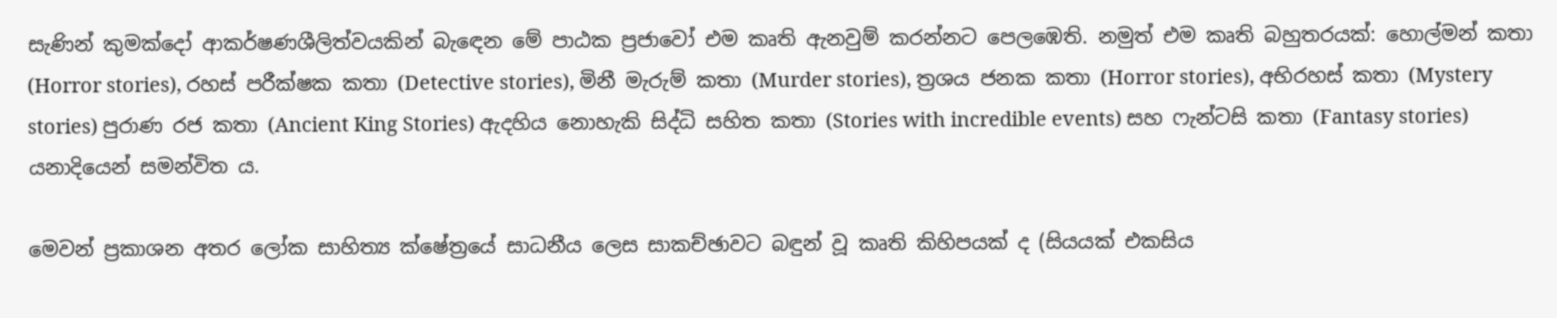සැණින් කුමක්දෝ ආකර්ෂණශීලිත්වයකින් බැඳෙන මේ පාඨක ප්‍රජාවෝ එම කෘති ඇනවුම් කරන්නට පෙලඹෙති. නමුත් එම කෘති බහුතරයක්: හොල්මන් කතා (Horror stories), රහස් පරීක්ෂක කතා (Detective stories), මිනී මැරුම් කතා (Murder stories), ත්‍රශය ජනක කතා (Horror stories), අභිරහස් කතා (Mystery stories) පුරාණ රජ කතා (Ancient King Stories) ඇදහිය නොහැකි සිද්ධි සහිත කතා (Stories with incredible events) සහ ෆැන්ටසි කතා (Fantasy stories) යනාදියෙන් සමන්විත ය.

මෙවන් ප්‍රකාශන අතර ලෝක සාහිත්‍ය ක්ෂේත්‍රයේ සාධනීය ලෙස සාකච්ඡාවට බඳුන් වූ කෘති කිහිපයක් ද (සියයක් එකසිය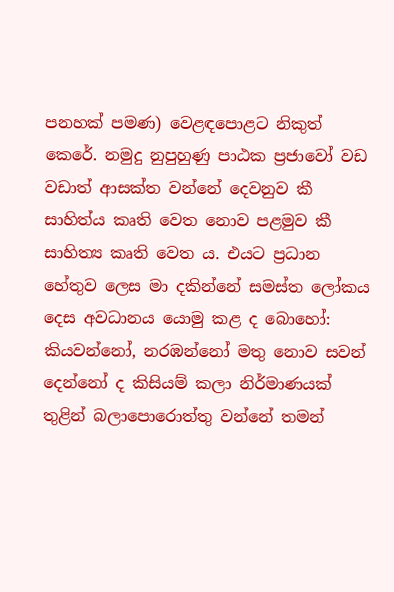පනහක් පමණ) වෙළඳපොළට නිකුත් කෙරේ. නමුදු නුපුහුණු පාඨක ප්‍රජාවෝ වඩ වඩාත් ආසක්ත වන්නේ දෙවනුව කී සාහිත්ය කෘති වෙත නොව පළමුව කී සාහිත්‍ය කෘති වෙත ය. එයට ප්‍රධාන හේතුව ලෙස මා දකින්නේ සමස්ත ලෝකය දෙස අවධානය යොමු කළ ද බොහෝ: කියවන්නෝ, නරඹන්නෝ මතු නොව සවන් දෙන්නෝ ද කිසියම් කලා නිර්මාණයක් තුළින් බලාපොරොත්තු වන්නේ තමන්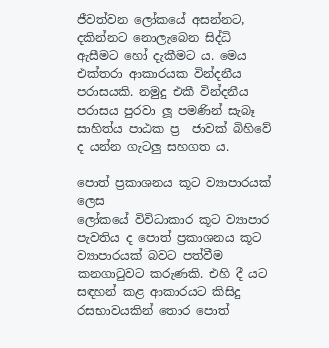ජීවත්වන ලෝකයේ අසන්නට, දකින්නට නොලැබෙන සිද්ධි ඇසීමට හෝ දැකීමට ය. මෙය එක්තරා ආකාරයක වින්දනීය පරාසයකි. නමුදු එකී වින්දනීය පරාසය පුරවා ලූ පමණින් සැබෑ සාහිත්ය පාඨක ප්‍ර  ජාවක් බිහිවේ ද යන්න ගැටලු සහගත ය.

පොත් ප්‍රකාශනය කූට ව්‍යාපාරයක් ලෙස
ලෝකයේ විවිධාකාර කූට ව්‍යාපාර පැවතිය ද පොත් ප්‍රකාශනය කූට ව්‍යාපාරයක් බවට පත්වීම කනගාටුවට කරුණකි. එහි දී යට සඳහන් කළ ආකාරයට කිසිදු රසභාවයකින් තොර පොත්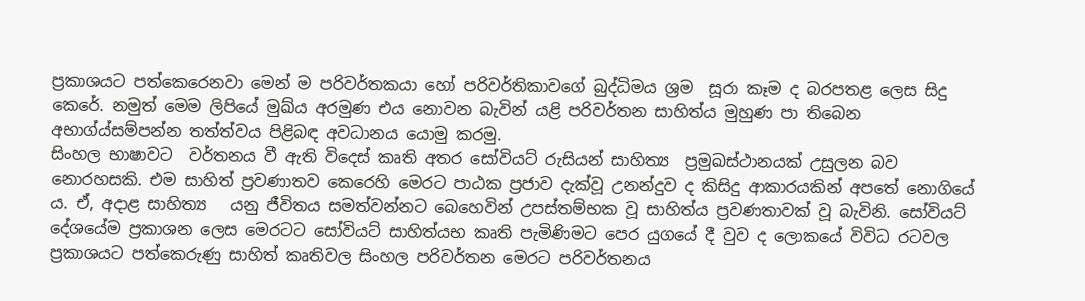ප්‍රකාශයට පත්කෙරෙනවා මෙන් ම පරිවර්තකයා හෝ පරිවර්තිකාවගේ බුද්ධිමය ශ්‍රම  සූරා කෑම ද බරපතළ ලෙස සිදු කෙරේ. නමුත් මෙම ලිපියේ මුඛ්ය අරමුණ එය නොවන බැවින් යළි පරිවර්තන සාහිත්ය මුහුණ පා තිබෙන අභාග්ය්සම්පන්න තත්ත්වය පිළිබඳ අවධානය යොමු කරමු.
සිංහල භාෂාවට  වර්තනය වී ඇති විදෙස් කෘති අතර සෝවියට් රුසියන් සාහිත්‍ය  ප්‍රමුඛස්ථානයක් උසුලන බව නොරහසකි. එම සාහිත්‍ ප්‍රවණාතව කෙරෙහි මෙරට පාඨක ප්‍රජාව දැක්වූ උනන්දුව ද කිසිදු ආකාරයකින් අපතේ නොගියේ ය. ඒ, අදාළ සාහිත්‍ය   යනු ජීවිතය සමත්වන්නට බෙහෙවින් උපස්තම්භක වූ සාහිත්ය ප්‍රවණතාවක් වූ බැවිනි. සෝවියට් දේශයේම ප්‍රකාශන ලෙස මෙරටට සෝවියට් සාහිත්යභ කෘති පැමිණිමට පෙර යුගයේ දී වුව ද ලොකයේ විවිධ රටවල ප්‍රකාශයට පත්කෙරුණු සාහිත්‍ කෘතිවල සිංහල පරිවර්තන මෙරට පරිවර්තනය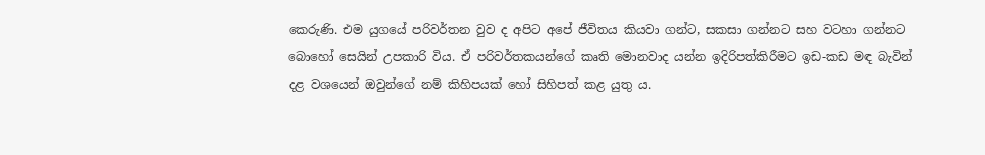කෙරුණි. එම යුගයේ පරිවර්තන වුව ද අපිට අපේ ජීවිතය කියවා ගන්ට, සකසා ගන්නට සහ වටහා ගන්නට බොහෝ සෙයින් උපකාරි විය. ඒ පරිවර්තකයන්ගේ කෘති මොනවාද යන්න ඉදිරිපත්කිරීමට ඉඩ-කඩ මඳ බැවින් දළ වශයෙන් ඔවුන්ගේ නම් කිහිපයක් හෝ සිහිපත් කළ යුතු ය.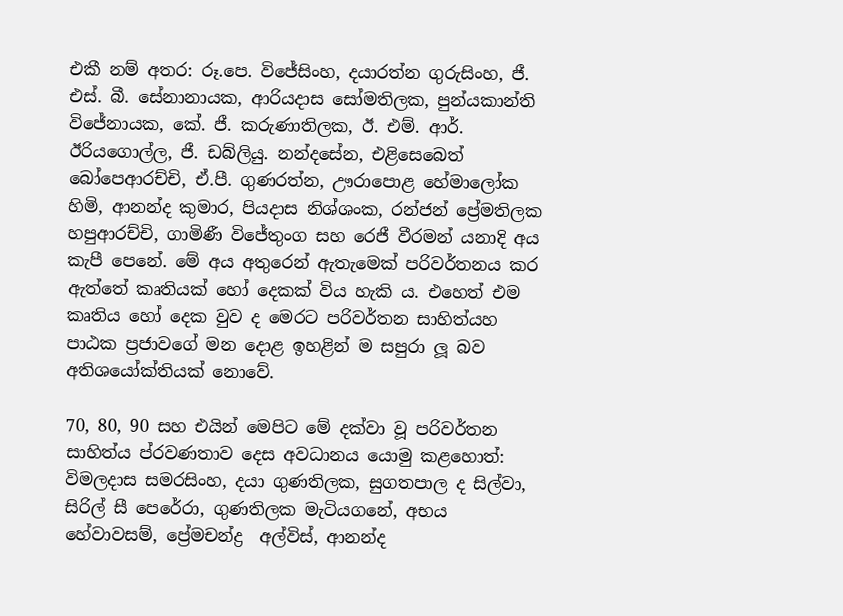එකී නම් අතර: රූ.පෙ. විජේසිංහ, දයාරත්න ගුරුසිංහ, ජී. එස්. බී. සේනානායක, ආරියදාස සෝමතිලක, පුන්යකාන්ති විජේනායක, කේ. ජී. කරුණාතිලක, ඊ. එම්. ආර්. ඊරියගොල්ල, ජී. ඩබ්ලියු. නන්දසේන, එළිසෙබෙත් බෝපෙආරච්චි, ඒ.පී. ගුණරත්න, ඌරාපොළ හේමාලෝක හිමි, ආනන්ද කුමාර, පියදාස නිශ්ශංක, රන්ජන් ප්‍රේමතිලක හපුආරච්චි, ගාමිණී විජේතුංග සහ රෙජී වීරමන් යනාදි අය කැපී පෙනේ. මේ අය අතුරෙන් ඇතැමෙක් පරිවර්තනය කර ඇත්තේ කෘතියක් හෝ දෙකක් විය හැකි ය. එහෙත් එම කෘතිය හෝ දෙක වුව ද මෙරට පරිවර්තන සාහිත්යහ පාඨක ප්‍රජාවගේ මන දොළ ඉහළින් ම සපුරා ලූ බව අතිශයෝක්තියක් නොවේ.

70, 80, 90 සහ එයින් මෙපිට මේ දක්වා වූ පරිවර්තන සාහිත්ය ප්රවණතාව දෙස අවධානය යොමු කළහොත්: විමලදාස සමරසිංහ, දයා ගුණතිලක, සුගතපාල ද සිල්වා, සිරිල් සී පෙරේරා, ගුණතිලක මැටියගනේ, අභය හේවාවසම්, ප්‍රේමචන්ද්‍ර  අල්විස්, ආනන්ද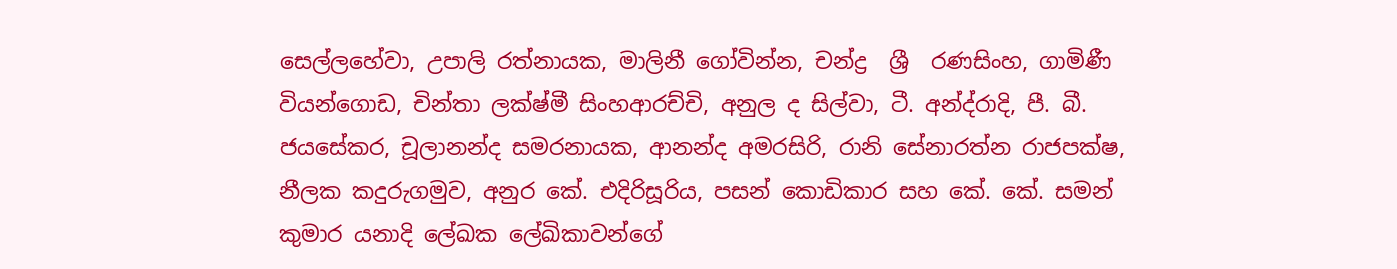සෙල්ලහේවා, උපාලි රත්නායක, මාලිනී ගෝවින්න, චන්ද්‍ර  ශ්‍රී  රණසිංහ, ගාමිණී වියන්ගොඩ, චින්තා ලක්ෂ්මී සිංහආරච්චි, අනුල ද සිල්වා, ටී. අන්ද්රාදි, පී. බී. ජයසේකර, චූලානන්ද සමරනායක, ආනන්ද අමරසිරි, රානි සේනාරත්න රාජපක්ෂ, නීලක කදුරුගමුව, අනුර කේ. එදිරිසූරිය, පසන් කොඩිකාර සහ කේ. කේ. සමන් කුමාර යනාදි ලේඛක ලේඛිකාවන්ගේ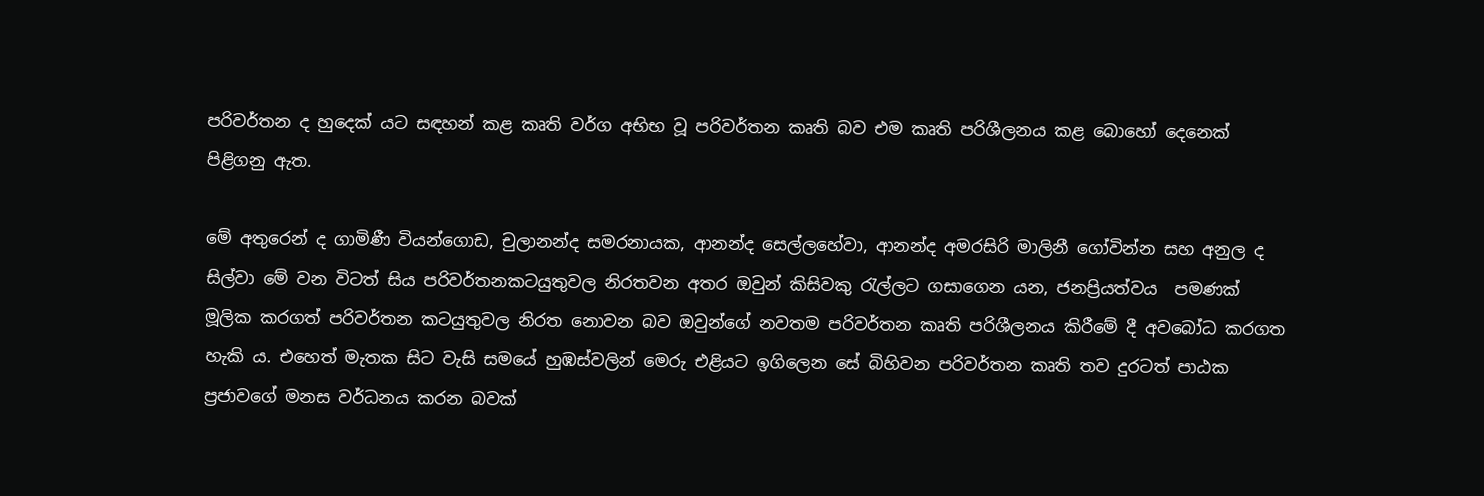පරිවර්තන ද හුදෙක් යට සඳහන් කළ කෘති වර්ග අභිභ වූ පරිවර්තන කෘති බව එම කෘති පරිශීලනය කළ බොහෝ දෙනෙක් පිළිගනු ඇත.

මේ අතුරෙන් ද ගාමිණී වියන්ගොඩ, චුලානන්ද සමරනායක, ආනන්ද සෙල්ලහේවා, ආනන්ද අමරසිරි මාලිනී ගෝවින්න සහ අනුල ද සිල්වා මේ වන විටත් සිය පරිවර්තනකටයුතුවල නිරතවන අතර ඔවුන් කිසිවකු රැල්ලට ගසාගෙන යන, ජනප්‍රියත්වය  පමණක් මූලික කරගත් පරිවර්තන කටයුතුවල නිරත නොවන බව ඔවුන්ගේ නවතම පරිවර්තන කෘති පරිශීලනය කිරීමේ දී අවබෝධ කරගත හැකි ය. එහෙත් මැතක සිට වැසි සමයේ හුඹස්වලින් මෙරු එළියට ඉගිලෙන සේ බිහිවන පරිවර්තන කෘති තව දුරටත් පාඨක ප්‍රජාවගේ මනස වර්ධනය කරන බවක්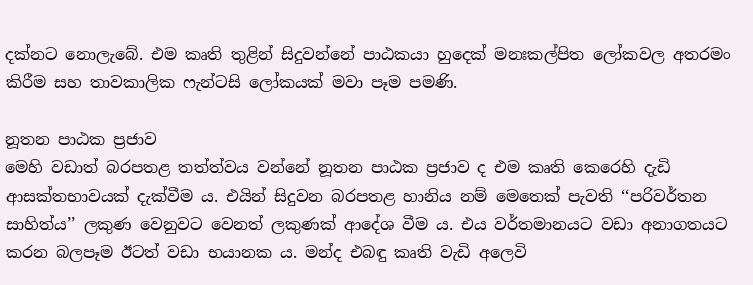දක්නට නොලැබේ. එම කෘති තුළින් සිදුවන්නේ පාඨකයා හුදෙක් මනඃකල්පිත ලෝකවල අතරමං කිරීම සහ තාවකාලික ෆැන්ටසි ලෝකයක් මවා පෑම පමණි.

නූතන පාඨක ප්‍රජාව
මෙහි වඩාත් බරපතළ තත්ත්වය වන්නේ නූතන පාඨක ප්‍රජාව ද එම කෘති කෙරෙහි දැඩි ආසක්තභාවයක් දැක්වීම ය. එයින් සිදුවන බරපතළ හානිය නම් මෙතෙක් පැවති ‘‘පරිවර්තන සාහිත්ය’’ ලකුණ වෙනුවට වෙනත් ලකුණක් ආදේශ වීම ය. එය වර්තමානයට වඩා අනාගතයට කරන බලපෑම ඊටත් වඩා භයානක ය. මන්ද එබඳු කෘති වැඩි අලෙවි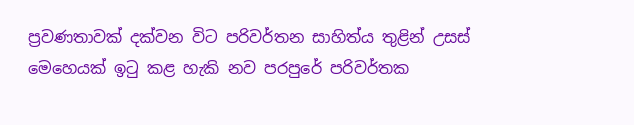ප්‍රවණතාවක් දක්වන විට පරිවර්තන සාහිත්ය තුළින් උසස් මෙහෙයක් ඉටු කළ හැකි නව පරපුරේ පරිවර්තක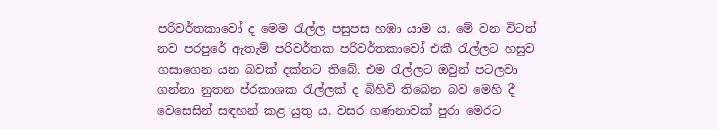පරිවර්තකාවෝ ද මෙම රැල්ල පසුපස හඹා යාම ය. මේ වන විටත් නව පරපුරේ ඇතැම් පරිවර්තක පරිවර්තකාවෝ එකී රැල්ලට හසුව ගසාගෙන යන බවක් දක්නට තිබේ. එම රැල්ලට ඔවුන් පටලවා ගන්නා නුතන ප්රකාශක රැල්ලක් ද බිහිවි තිබෙන බව මෙහි දී වෙසෙසින් සඳහන් කළ යුතු ය. වසර ගණනාවක් පුරා මෙරට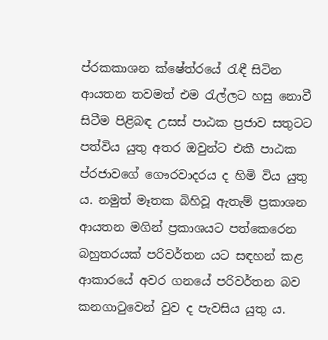ප්රකකාශන ක්ෂේත්රයේ රැඳී සිටින ආයතන තවමත් එම රැල්ලට හසු නොවී සිටීම පිළිබඳ උසස් පාඨක ප්‍රජාව සතුටට පත්විය යුතු අතර ඔවුන්ට එකී පාඨක ප්රජාවගේ ගෞරවාදරය ද හිමි විය යුතු ය. නමුත් මෑතක බිහිවූ ඇතැම් ප්‍රකාශන ආයතන මගින් ප්‍රකාශයට පත්කෙරෙන බහුතරයක් පරිවර්තන යට සඳහන් කළ ආකාරයේ අවර ගනයේ පරිවර්තන බව කනගාටුවෙන් වුව ද පැවසිය යුතු ය.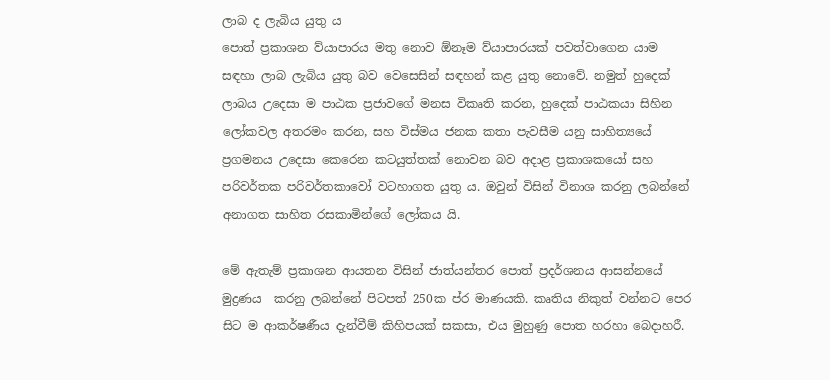ලාබ ද ලැබිය යුතු ය
පොත් ප්‍රකාශන ව්යාපාරය මතු නොව ඕනෑම ව්යාපාරයක් පවත්වාගෙන යාම සඳහා ලාබ ලැබිය යුතු බව වෙසෙසින් සඳහන් කළ යුතු නොවේ. නමුත් හුදෙක් ලාබය උදෙසා ම පාඨක ප්‍රජාවගේ මනස විකෘති කරන, හුදෙක් පාඨකයා සිහින ලෝකවල අතරමං කරන, සහ විස්මය ජනක කතා පැවසීම යනු සාහිත්‍යයේ  ප්‍රගමනය උදෙසා කෙරෙන කටයුත්තක් නොවන බව අදාළ ප්‍රකාශකයෝ සහ පරිවර්තක පරිවර්තකාවෝ වටහාගත යුතු ය. ඔවුන් විසින් විනාශ කරනු ලබන්නේ අනාගත සාහිත රසකාමින්ගේ ලෝකය යි.

මේ ඇතැම් ප්‍රකාශන ආයතන විසින් ජාත්යන්තර පොත් ප්‍රදර්ශනය ආසන්නයේ මුද්‍රණය  කරනු ලබන්නේ පිටපත් 250ක ප්ර මාණයකි. කෘතිය නිකුත් වන්නට පෙර සිට ම ආකර්ෂණීය දැන්වීම් කිහිපයක් සකසා, එය මුහුණු පොත හරහා බෙදාහරී.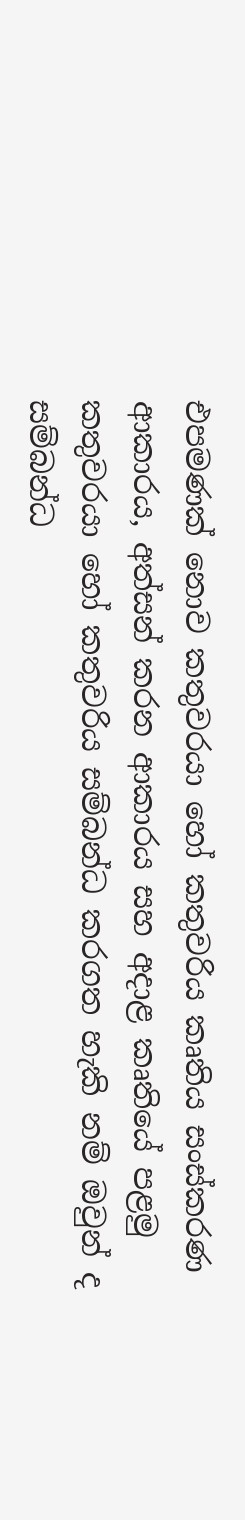එපමණක් නොව කතුවරයා හෝ කතුවරිය කෘතිය සංස්කරණ ආකාරය, අත්සන් කරන ආකාරය සහ අදාළ කෘතියේ පළමු කතුවරයා හෝ කතුවරිය සම්බන්ධ කරගත හැකි නම් ඔවුන් ද සම්බන්ධ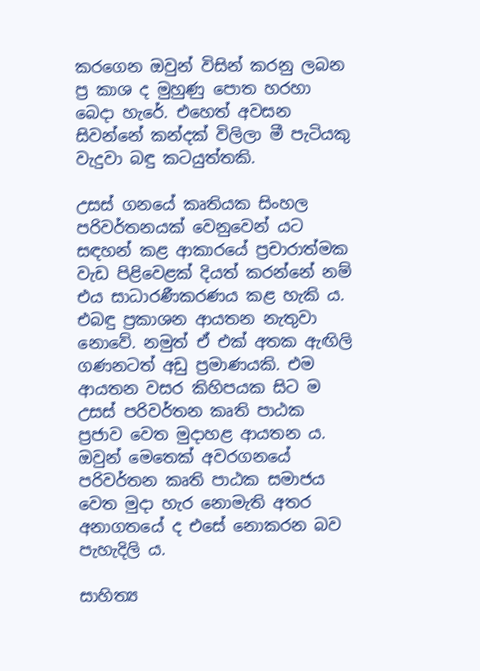කරගෙන ඔවුන් විසින් කරනු ලබන ප්‍ර කාශ ද මුහුණු පොත හරහා බෙදා හැරේ. එහෙත් අවසන සිවන්නේ කන්දක් විලිලා මී පැටියකු වැදුවා බඳු කටයුත්තකි.

උසස් ගනයේ කෘතියක සිංහල පරිවර්තනයක් වෙනුවෙන් යට සඳහන් කළ ආකාරයේ ප්‍රචාරාත්මක වැඩ පිළිවෙළක් දියත් කරන්නේ නම් එය සාධාරණීකරණය කළ හැකි ය. එබඳු ප්‍රකාශන ආයතන නැතුවා නොවේ. නමුත් ඒ එක් අතක ඇඟිලි ගණනටත් අඩු ප්‍රමාණයකි. එම ආයතන වසර කිහිපයක සිට ම උසස් පරිවර්තන කෘති පාඨක ප්‍රජාව වෙත මුදාහළ ආයතන ය. ඔවුන් මෙතෙක් අවරගනයේ පරිවර්තන කෘති පාඨක සමාජය වෙත මුදා හැර නොමැති අතර අනාගතයේ ද එසේ නොකරන බව පැහැදිලි ය.

සාහිත්‍ය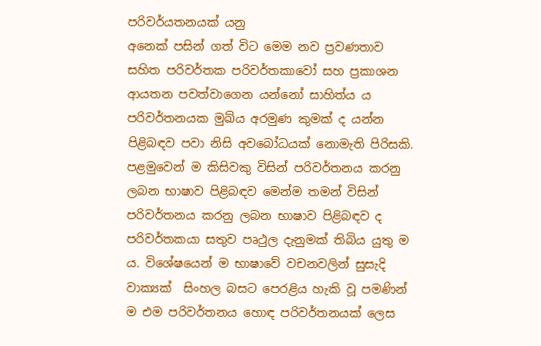පරිවර්යතනයක් යනු
අනෙක් පසින් ගත් විට මෙම නව ප්‍රවණතාව සහිත පරිවර්තක පරිවර්තකාවෝ සහ ප්‍රකාශන ආයතන පවත්වාගෙන යන්නෝ සාහිත්ය ය පරිවර්තනයක මුඛ්ය අරමුණ කුමක් ද යන්න පිළිබඳව පවා නිසි අවබෝධයක් නොමැති පිරිසකි. පළමුවෙන් ම කිසිවකු විසින් පරිවර්තනය කරනු ලබන භාෂාව පිළිබඳව මෙන්ම තමන් විසින් පරිවර්තනය කරනු ලබන භාෂාව පිළිබඳව ද පරිවර්තකයා සතුව පෘථුල දැනුමක් තිබිය යුතු ම ය. විශේෂයෙන් ම භාෂාවේ වචනවලින් සුසැදි වාක්‍යක්  සිංහල බසට පෙරළිය හැකි වූ පමණින් ම එම පරිවර්තනය හොඳ පරිවර්තනයක් ලෙස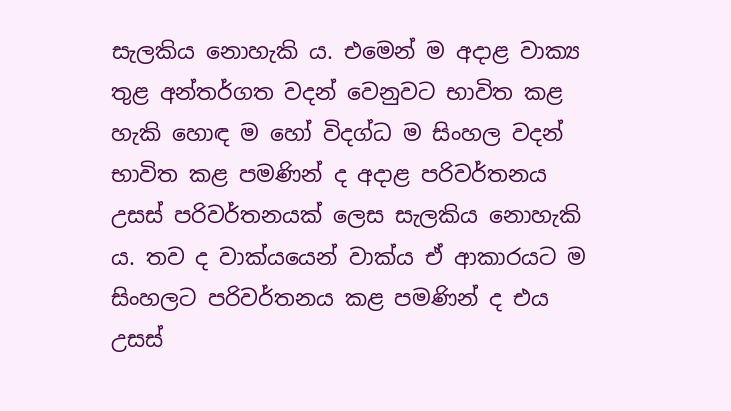සැලකිය නොහැකි ය. එමෙන් ම අදාළ වාක්‍ය  තුළ අන්තර්ගත වදන් වෙනුවට භාවිත කළ හැකි හොඳ ම හෝ විදග්ධ ම සිංහල වදන් භාවිත කළ පමණින් ද අදාළ පරිවර්තනය උසස් පරිවර්තනයක් ලෙස සැලකිය නොහැකි ය. තව ද වාක්යයෙන් වාක්ය ඒ ආකාරයට ම සිංහලට පරිවර්තනය කළ පමණින් ද එය උසස්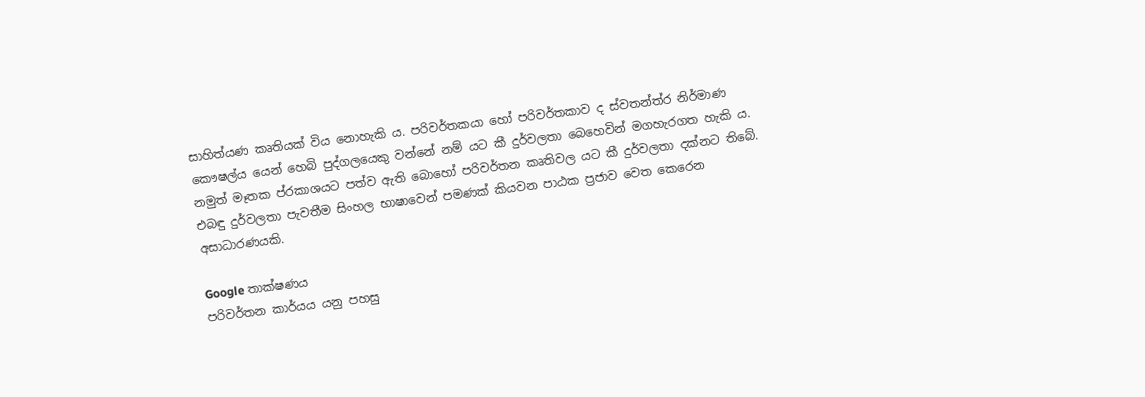සාහිත්යණ කෘතියක් විය නොහැකි ය. පරිවර්තකයා හෝ පරිවර්තකාව ද ස්වතන්ත්ර නිර්මාණ කෞෂල්ය යෙන් හෙබි පුද්ගලයෙකු වන්නේ නම් යට කී දුර්වලතා බෙහෙවින් මගහැරගත හැකි ය. නමුත් මෑතක ප්රකාශයට පත්ව ඇති බොහෝ පරිවර්තන කෘතිවල යට කී දුර්වලතා දක්නට තිබේ. එබඳු දුර්වලතා පැවතීම සිංහල භාෂාවෙන් පමණක් කියවන පාඨක ප්‍රජාව වෙත කෙරෙන අසාධාරණයකි.

Google තාක්ෂණය
පරිවර්තන කාර්යය යනු පහසු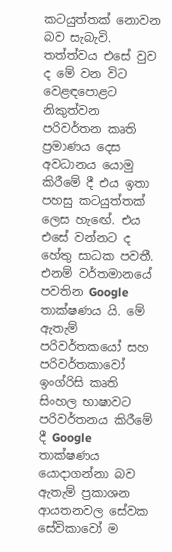කටයුත්තක් නොවන බව සැබැවි. තත්ත්වය එසේ වුව ද මේ වන විට වෙළඳපොළට නිකුත්වන පරිවර්තන කෘති ප්‍රමාණය දෙස අවධානය යොමු කිරීමේ දී එය ඉතා පහසු කටයුත්තක් ලෙස හැඟේ. එය එසේ වන්නට ද හේතු සාධක පවතී. එනම් වර්තමානයේ පවතින Google තාක්ෂණය යි. මේ ඇතැම් පරිවර්තකයෝ සහ පරිවර්තකාවෝ ඉංග්රිසි කෘති සිංහල භාෂාවට පරිවර්තනය කිරීමේ දී Google තාක්ෂණය යොදාගන්නා බව  ඇතැම් ප්‍රකාශන ආයතනවල සේවක සේවිකාවෝ ම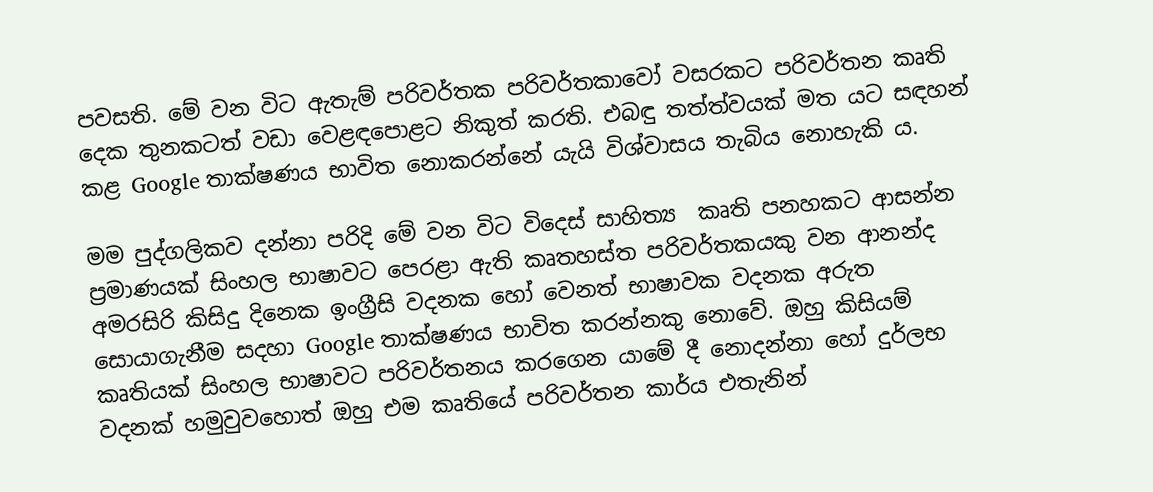පවසති. මේ වන විට ඇතැම් පරිවර්තක පරිවර්තකාවෝ වසරකට පරිවර්තන කෘති දෙක තුනකටත් වඩා වෙළඳපොළට නිකුත් කරති. එබඳු තත්ත්වයක් මත යට සඳහන් කළ Google තාක්ෂණය භාවිත නොකරන්නේ යැයි විශ්වාසය තැබිය නොහැකි ය.

මම පුද්ගලිකව දන්නා පරිදි මේ වන විට විදෙස් සාහිත්‍ය  කෘති පනහකට ආසන්න ප්‍රමාණයක් සිංහල භාෂාවට පෙරළා ඇති කෘතහස්ත පරිවර්තකයකු වන ආනන්ද අමරසිරි කිසිදු දිනෙක ඉංග්‍රීසි වදනක හෝ වෙනත් භාෂාවක වදනක අරුත සොයාගැනීම සදහා Google තාක්ෂණය භාවිත කරන්නකු නොවේ. ඔහු කිසියම් කෘතියක් සිංහල භාෂාවට පරිවර්තනය කරගෙන යාමේ දී නොදන්නා හෝ දුර්ලභ වදනක් හමුවුවහොත් ඔහු එම කෘතියේ පරිවර්තන කාර්ය එතැනින්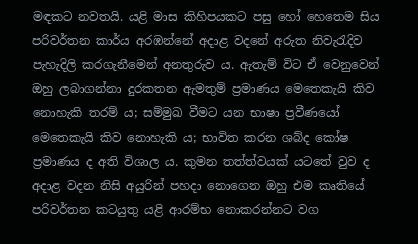මඳකට නවතයි. යළි මාස කිහිපයකට පසු හෝ හෙතෙම සිය පරිවර්තන කාර්ය අරඹන්නේ අදාළ වදනේ අරුත නිවැරැදිව පැහැදිලි කරගැනීමෙන් අනතුරුව ය. ඇතැම් විට ඒ වෙනුවෙන් ඔහු ලබාගන්නා දුරකතන ඇමතුම් ප්‍රමාණය මෙතෙකැයි කිව නොහැකි තරම් ය; සම්මුඛ වීමට යන භාෂා ප්‍රවීණයෝ මෙතෙකැයි කිව නොහැකි ය; භාවිත කරන ශබ්ද කෝෂ ප්‍රමාණය ද අති විශාල ය. කුමන තත්ත්වයක් යටතේ වුව ද අදාළ වදන නිසි අයුරින් පහදා නොගෙන ඔහු එම කෘතියේ පරිවර්තන කටයුතු යළි ආරම්භ නොකරන්නට වග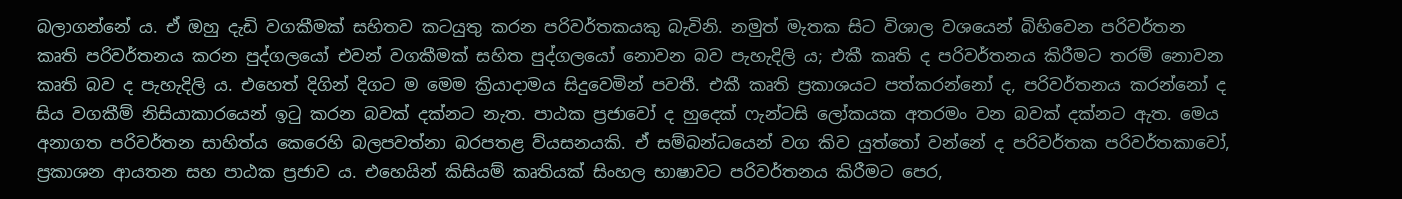බලාගන්නේ ය. ඒ ඔහු දැඩි වගකීමක් සහිතව කටයුතු කරන පරිවර්තකයකු බැවිනි. නමුත් මැතක සිට විශාල වශයෙන් බිහිවෙන පරිවර්තන කෘති පරිවර්තනය කරන පුද්ගලයෝ එවන් වගකීමක් සහිත පුද්ගලයෝ නොවන බව පැහැදිලි ය; එකී කෘති ද පරිවර්තනය කිරීමට තරම් නොවන කෘති බව ද පැහැදිලි ය. එහෙත් දිගින් දිගට ම මෙම ක්‍රියාදාමය සිදුවෙමින් පවතී. එකී කෘති ප්‍රකාශයට පත්කරන්නෝ ද, පරිවර්තනය කරන්නෝ ද සිය වගකීම් නිසියාකාරයෙන් ඉටු කරන බවක් දක්නට නැත. පාඨක ප්‍රජාවෝ ද හුදෙක් ෆැන්ටසි ලෝකයක අතරමං වන බවක් දක්නට ඇත. මෙය අනාගත පරිවර්තන සාහිත්ය කෙරෙහි බලපවත්නා බරපතළ ව්යසනයකි. ඒ සම්බන්ධයෙන් වග කිව යුත්තෝ වන්නේ ද පරිවර්තක පරිවර්තකාවෝ, ප්‍රකාශන ආයතන සහ පාඨක ප්‍රජාව ය. එහෙයින් කිසියම් කෘතියක් සිංහල භාෂාවට පරිවර්තනය කිරීමට පෙර,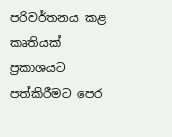පරිවර්තනය කළ කෘතියක් ප්‍රකාශයට පත්කිරීමට පෙර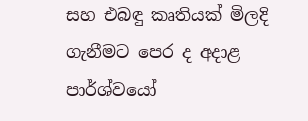සහ එබඳු කෘතියක් මිලදි ගැනීමට පෙර ද අදාළ පාර්ශ්වයෝ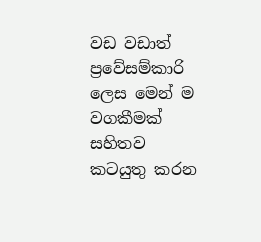වඩ වඩාත් ප්‍රවේසම්කාරි ලෙස මෙන් ම වගකීමක් සහිතව කටයුතු කරන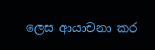ලෙස ආයාචනා කර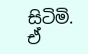සිටිමි. ඒ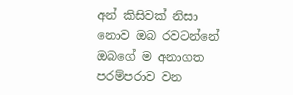අන් කිසිවක් නිසා නොව ඔබ රවටන්නේ ඔබගේ ම අනාගත පරම්පරාව වන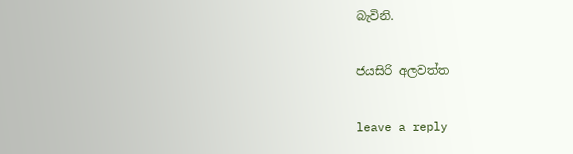බැවිනි.

ජයසිරි අලවත්ත

leave a reply